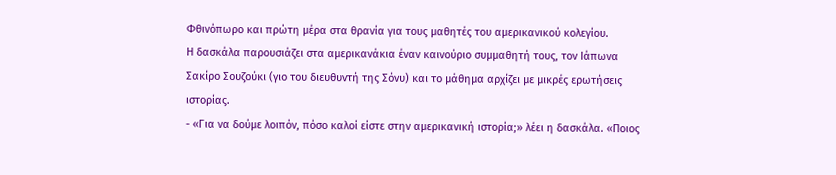Φθινόπωρο και πρώτη μέρα στα θρανία για τους μαθητές του αμερικανικού κολεγίου.
Η δασκάλα παρουσιάζει στα αμερικανάκια έναν καινούριο συμμαθητή τους, τον Ιάπωνα Σακίρο Σουζούκι (γιο του διευθυντή της Σόνυ) και το μάθημα αρχίζει με μικρές ερωτήσεις ιστορίας.
- «Για να δούμε λοιπόν, πόσο καλοί είστε στην αμερικανική ιστορία;» λέει η δασκάλα. «Ποιος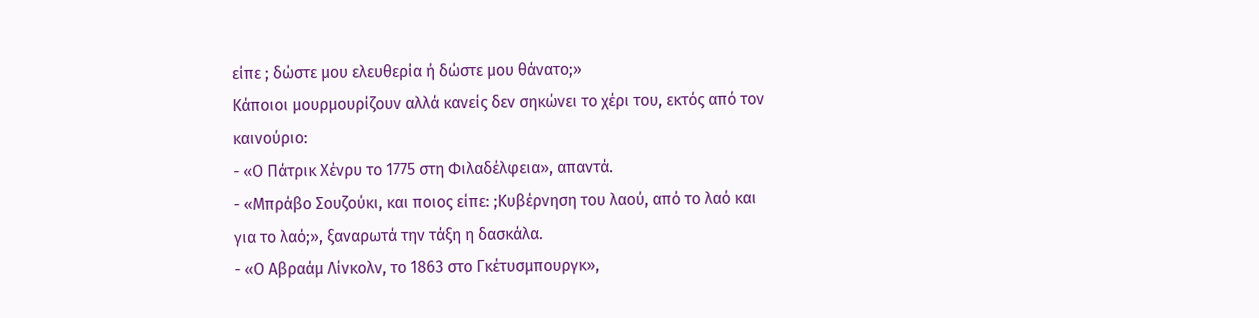είπε ; δώστε μου ελευθερία ή δώστε μου θάνατο;»
Κάποιοι μουρμουρίζουν αλλά κανείς δεν σηκώνει το χέρι του, εκτός από τον καινούριο:
- «Ο Πάτρικ Χένρυ το 1775 στη Φιλαδέλφεια», απαντά.
- «Μπράβο Σουζούκι, και ποιος είπε: ;Κυβέρνηση του λαού, από το λαό και για το λαό;», ξαναρωτά την τάξη η δασκάλα.
- «Ο Αβραάμ Λίνκολν, το 1863 στο Γκέτυσμπουργκ»,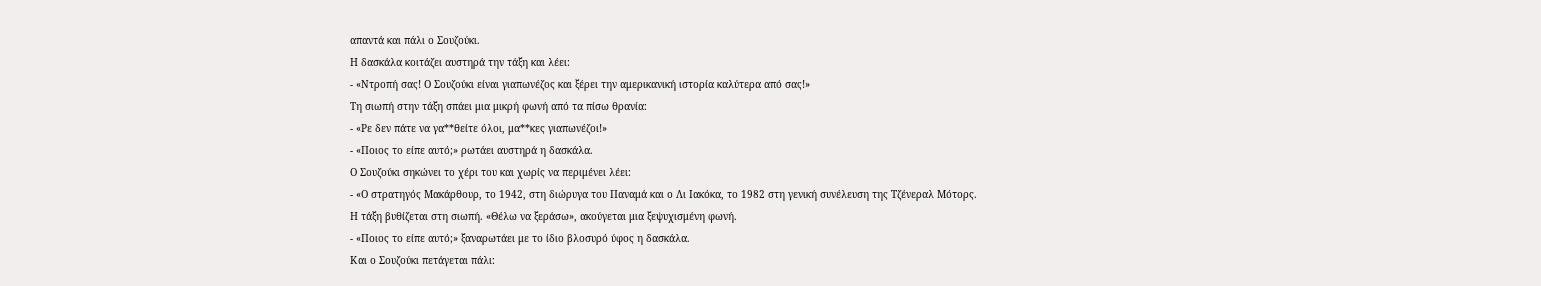απαντά και πάλι ο Σουζούκι.
Η δασκάλα κοιτάζει αυστηρά την τάξη και λέει:
- «Ντροπή σας! Ο Σουζούκι είναι γιαπωνέζος και ξέρει την αμερικανική ιστορία καλύτερα από σας!»
Τη σιωπή στην τάξη σπάει μια μικρή φωνή από τα πίσω θρανία:
- «Ρε δεν πάτε να γα**θείτε όλοι, μα**κες γιαπωνέζοι!»
- «Ποιος το είπε αυτό;» ρωτάει αυστηρά η δασκάλα.
Ο Σουζούκι σηκώνει το χέρι του και χωρίς να περιμένει λέει:
- «Ο στρατηγός Μακάρθουρ, το 1942, στη διώρυγα του Παναμά και ο Λι Ιακόκα, το 1982 στη γενική συνέλευση της Τζένεραλ Μότορς.
Η τάξη βυθίζεται στη σιωπή. «Θέλω να ξεράσω», ακούγεται μια ξεψυχισμένη φωνή.
- «Ποιος το είπε αυτό;» ξαναρωτάει με το ίδιο βλοσυρό ύφος η δασκάλα.
Και ο Σουζούκι πετάγεται πάλι: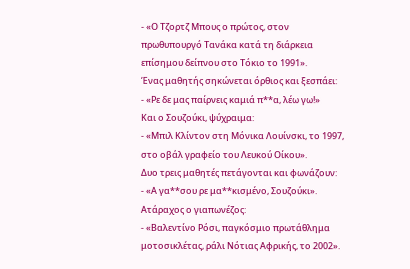- «Ο Τζορτζ Μπους ο πρώτος, στον πρωθυπουργό Τανάκα κατά τη διάρκεια επίσημου δείπνου στο Τόκιο το 1991».
Ένας μαθητής σηκώνεται όρθιος και ξεσπάει:
- «Ρε δε μας παίρνεις καμιά π**α, λέω γω!»
Και ο Σουζούκι, ψύχραιμα:
- «Μπιλ Κλίντον στη Μόνικα Λουίνσκι, το 1997, στο οβάλ γραφείο του Λευκού Οίκου».
Δυο τρεις μαθητές πετάγονται και φωνάζουν:
- «Α γα**σου ρε μα**κισμένο, Σουζούκι».
Ατάραχος ο γιαπωνέζος:
- «Βαλεντίνο Ρόσι, παγκόσμιο πρωτάθλημα μοτοσικλέτας, ράλι Νότιας Αφρικής, το 2002».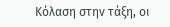Κόλαση στην τάξη, οι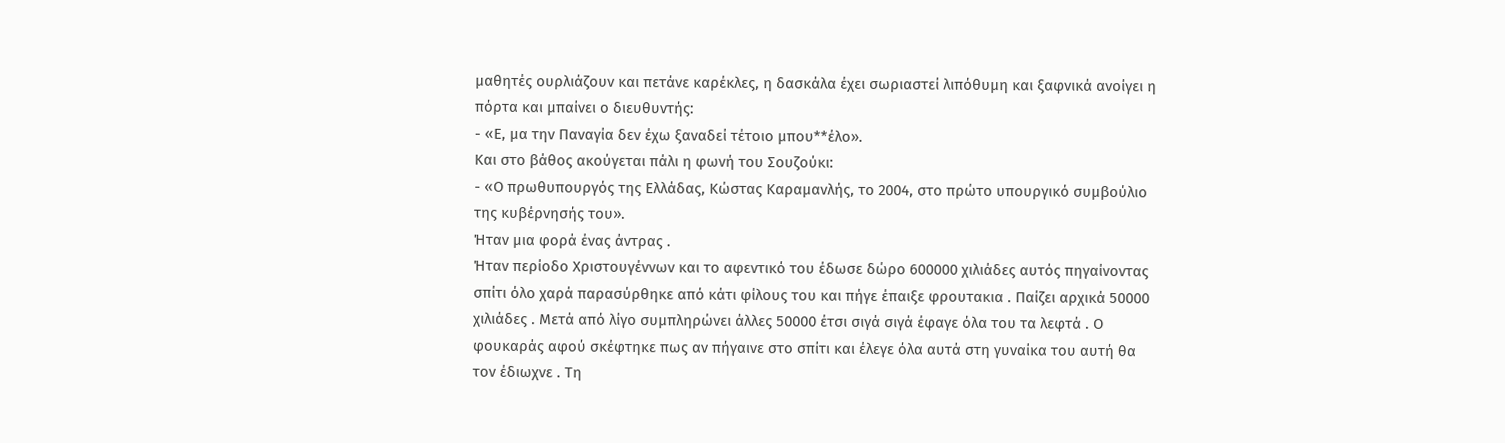μαθητές ουρλιάζουν και πετάνε καρέκλες, η δασκάλα έχει σωριαστεί λιπόθυμη και ξαφνικά ανοίγει η πόρτα και μπαίνει ο διευθυντής:
- «Ε, μα την Παναγία δεν έχω ξαναδεί τέτοιο μπου**έλο».
Και στο βάθος ακούγεται πάλι η φωνή του Σουζούκι:
- «Ο πρωθυπουργός της Ελλάδας, Κώστας Καραμανλής, το 2004, στο πρώτο υπουργικό συμβούλιο της κυβέρνησής του».
Ήταν μια φορά ένας άντρας .
Ήταν περίοδο Χριστουγέννων και το αφεντικό του έδωσε δώρο 600000 χιλιάδες αυτός πηγαίνοντας σπίτι όλο χαρά παρασύρθηκε από κάτι φίλους του και πήγε έπαιξε φρουτακια . Παίζει αρχικά 50000 χιλιάδες . Μετά από λίγο συμπληρώνει άλλες 50000 έτσι σιγά σιγά έφαγε όλα του τα λεφτά . Ο φουκαράς αφού σκέφτηκε πως αν πήγαινε στο σπίτι και έλεγε όλα αυτά στη γυναίκα του αυτή θα τον έδιωχνε . Τη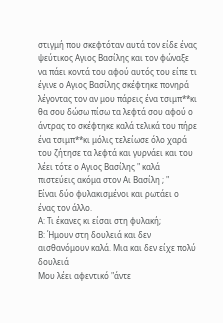στιγμή που σκεφτόταν αυτά τον είδε ένας ψεύτικος Aγιος Βασίλης και τον φώναξε να πάει κοντά του αφού αυτός του είπε τι έγινε ο Aγιος Βασίλης σκέφτηκε πονηρά λέγοντας τον αν μου πάρεις ένα τσιμπ**κι θα σου δώσω πίσω τα λεφτά σου αφού ο άντρας το σκέφτηκε καλά τελικά του πήρε ένα τσιμπ**κι μόλις τελείωσε όλο χαρά του ζήτησε τα λεφτά και γυρνάει και του λέει τότε ο Aγιος Βασίλης " καλά πιστεύεις ακόμα στον Αι Βασίλη ; "
Είναι δύο φυλακισμένοι και ρωτάει ο ένας τον άλλο.
Α: Τι έκανες κι είσαι στη φυλακή;
Β: Ήμουν στη δουλειά και δεν αισθανόμουν καλά. Μια και δεν είχε πολύ δουλειά
Μου λέει αφεντικό "άντε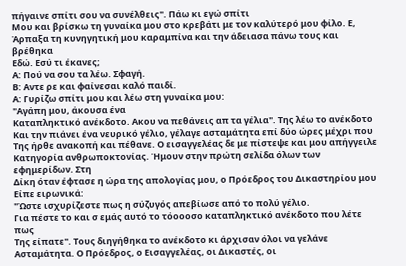πήγαινε σπίτι σου να συνέλθεις". Πάω κι εγώ σπίτι
Μου και βρίσκω τη γυναίκα μου στο κρεβάτι με τον καλύτερό μου φίλο. Ε,
Άρπαξα τη κυνηγητική μου καραμπίνα και την άδειασα πάνω τους και βρέθηκα
Εδώ. Εσύ τι έκανες;
Α: Πού να σου τα λέω. Σφαγή.
Β: Αντε ρε και φαίνεσαι καλό παιδί.
Α: Γυρίζω σπίτι μου και λέω στη γυναίκα μου:
"Αγάπη μου, άκουσα ένα
Καταπληκτικό ανέκδοτο. Ακου να πεθάνεις απ τα γέλια". Της λέω το ανέκδοτο
Και την πιάνει ένα νευρικό γέλιο, γέλαγε ασταμάτητα επί δύο ώρες μέχρι που
Της ήρθε ανακοπή και πέθανε. Ο εισαγγελέας δε με πίστεψε και μου απήγγειλε
Κατηγορία ανθρωποκτονίας. Ήμουν στην πρώτη σελίδα όλων των εφημερίδων. Στη
Δίκη όταν έφτασε η ώρα της απολογίας μου, ο Πρόεδρος του Δικαστηρίου μου
Είπε ειρωνικά:
"Ώστε ισχυρίζεστε πως η σύζυγός απεβίωσε από το πολύ γέλιο.
Για πέστε το και σ εμάς αυτό το τόοοοσο καταπληκτικό ανέκδοτο που λέτε πως
Της είπατε". Τους διηγήθηκα το ανέκδοτο κι άρχισαν όλοι να γελάνε
Ασταμάτητα. Ο Πρόεδρος, ο Εισαγγελέας, οι Δικαστές, οι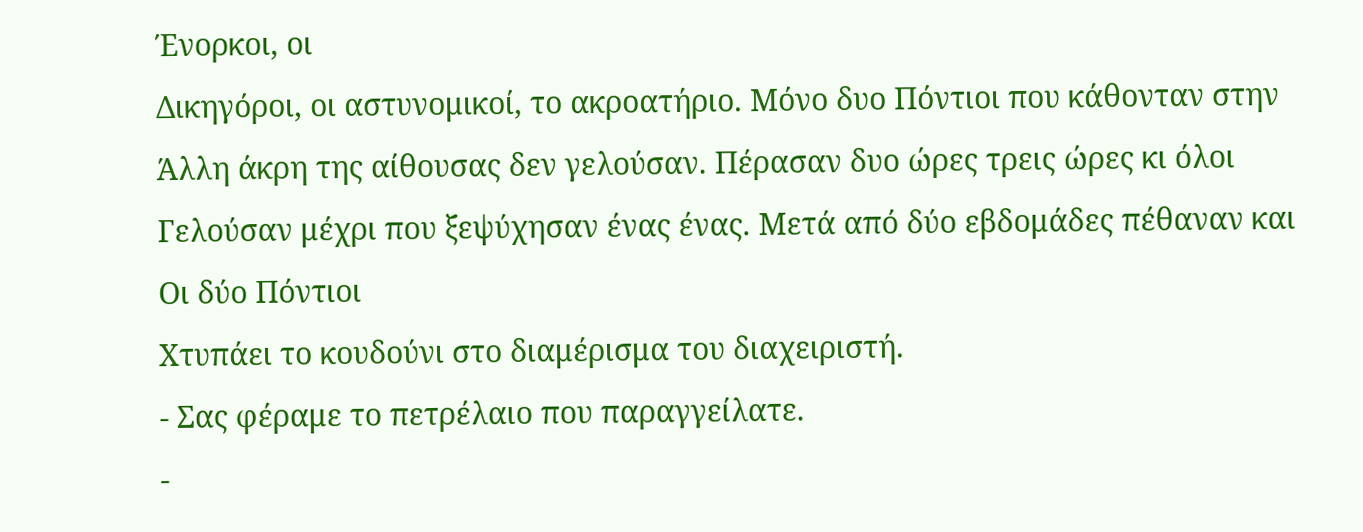Ένορκοι, οι
Δικηγόροι, οι αστυνομικοί, το ακροατήριο. Μόνο δυο Πόντιοι που κάθονταν στην
Άλλη άκρη της αίθουσας δεν γελούσαν. Πέρασαν δυο ώρες τρεις ώρες κι όλοι
Γελούσαν μέχρι που ξεψύχησαν ένας ένας. Μετά από δύο εβδομάδες πέθαναν και
Οι δύο Πόντιοι
Xτυπάει το κουδούνι στο διαμέρισμα του διαχειριστή.
- Σας φέραμε το πετρέλαιο που παραγγείλατε.
-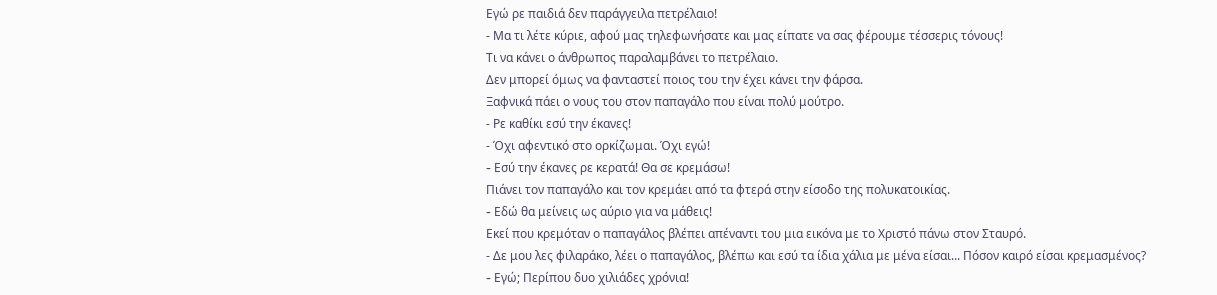Eγώ ρε παιδιά δεν παράγγειλα πετρέλαιο!
- Μα τι λέτε κύριε, αφού μας τηλεφωνήσατε και μας είπατε να σας φέρουμε τέσσερις τόνους!
Τι να κάνει ο άνθρωπος παραλαμβάνει το πετρέλαιο.
Δεν μπορεί όμως να φανταστεί ποιος του την έχει κάνει την φάρσα.
Ξαφνικά πάει ο νους του στον παπαγάλο που είναι πολύ μούτρο.
- Ρε καθίκι εσύ την έκανες!
- Όχι αφεντικό στο ορκίζωμαι. Όχι εγώ!
- Eσύ την έκανες ρε κερατά! Θα σε κρεμάσω!
Πιάνει τον παπαγάλο και τον κρεμάει από τα φτερά στην είσοδο της πολυκατοικίας.
- Eδώ θα μείνεις ως αύριο για να μάθεις!
Eκεί που κρεμόταν ο παπαγάλος βλέπει απέναντι του μια εικόνα με το Xριστό πάνω στον Σταυρό.
- Δε μου λες φιλαράκο, λέει ο παπαγάλος, βλέπω και εσύ τα ίδια χάλια με μένα είσαι... Πόσον καιρό είσαι κρεμασμένος?
- Eγώ; Περίπου δυο χιλιάδες χρόνια!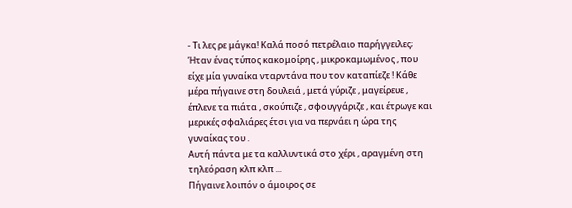- Τι λες ρε μάγκα! Kαλά ποσό πετρέλαιο παρήγγειλες;
Ήταν ένας τύπος κακομοίρης , μικροκαμωμένος , που είχε μία γυναίκα νταρντάνα που τον καταπίεζε ! Κάθε μέρα πήγαινε στη δουλειά , μετά γύριζε , μαγείρευε , έπλενε τα πιάτα , σκούπιζε , σφουγγάριζε , και έτρωγε και μερικές σφαλιάρες έτσι για να περνάει η ώρα της γυναίκας του .
Αυτή πάντα με τα καλλυντικά στο χέρι , αραγμένη στη τηλεόραση κλπ κλπ ...
Πήγαινε λοιπόν ο άμοιρος σε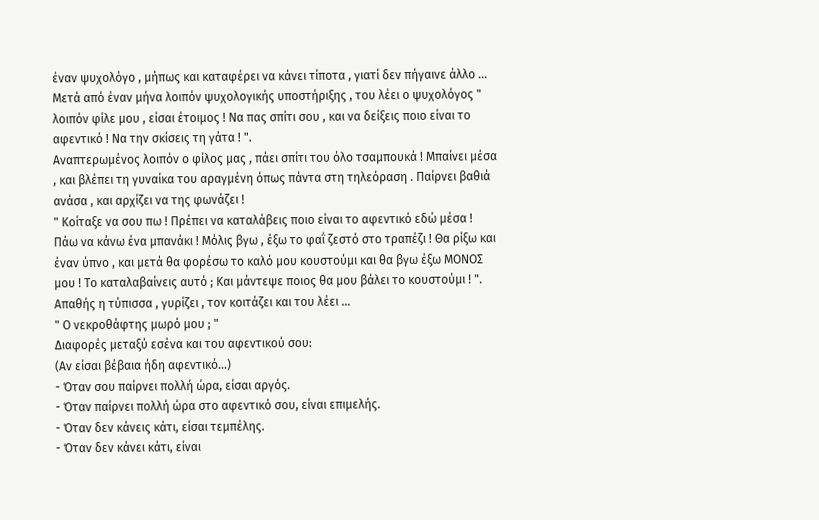έναν ψυχολόγο , μήπως και καταφέρει να κάνει τίποτα , γιατί δεν πήγαινε άλλο ...
Μετά από έναν μήνα λοιπόν ψυχολογικής υποστήριξης , του λέει ο ψυχολόγος " λοιπόν φίλε μου , είσαι έτοιμος ! Να πας σπίτι σου , και να δείξεις ποιο είναι το αφεντικό ! Να την σκίσεις τη γάτα ! ".
Αναπτερωμένος λοιπόν ο φίλος μας , πάει σπίτι του όλο τσαμπουκά ! Μπαίνει μέσα , και βλέπει τη γυναίκα του αραγμένη όπως πάντα στη τηλεόραση . Παίρνει βαθιά ανάσα , και αρχίζει να της φωνάζει !
" Κοίταξε να σου πω ! Πρέπει να καταλάβεις ποιο είναι το αφεντικό εδώ μέσα ! Πάω να κάνω ένα μπανάκι ! Μόλις βγω , έξω το φαΐ ζεστό στο τραπέζι ! Θα ρίξω και έναν ύπνο , και μετά θα φορέσω το καλό μου κουστούμι και θα βγω έξω ΜΟΝΟΣ μου ! Το καταλαβαίνεις αυτό ; Και μάντεψε ποιος θα μου βάλει το κουστούμι ! ".
Απαθής η τύπισσα , γυρίζει , τον κοιτάζει και του λέει ...
" Ο νεκροθάφτης μωρό μου ; "
Διαφορές μεταξύ εσένα και του αφεντικού σου:
(Αν είσαι βέβαια ήδη αφεντικό...)
- Όταν σου παίρνει πολλή ώρα, είσαι αργός.
- Όταν παίρνει πολλή ώρα στο αφεντικό σου, είναι επιμελής.
- Όταν δεν κάνεις κάτι, είσαι τεμπέλης.
- Όταν δεν κάνει κάτι, είναι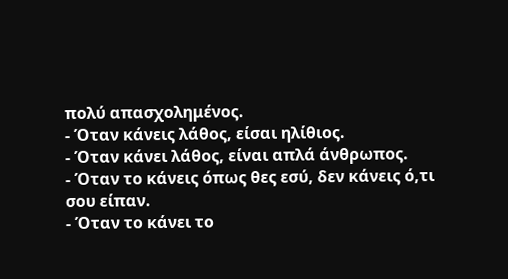πολύ απασχολημένος.
- Όταν κάνεις λάθος, είσαι ηλίθιος.
- Όταν κάνει λάθος, είναι απλά άνθρωπος.
- Όταν το κάνεις όπως θες εσύ, δεν κάνεις ό,τι σου είπαν.
- Όταν το κάνει το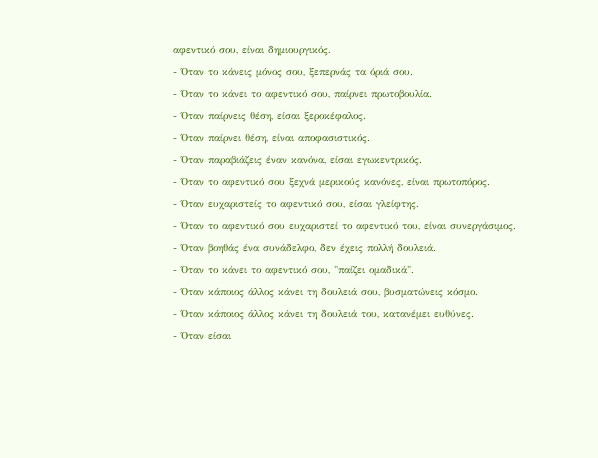αφεντικό σου, είναι δημιουργικός.
- Όταν το κάνεις μόνος σου, ξεπερνάς τα όριά σου.
- Όταν το κάνει το αφεντικό σου, παίρνει πρωτοβουλία.
- Όταν παίρνεις θέση, είσαι ξεροκέφαλος.
- Όταν παίρνει θέση, είναι αποφασιστικός.
- Όταν παραβιάζεις έναν κανόνα, είσαι εγωκεντρικός.
- Όταν το αφεντικό σου ξεχνά μερικούς κανόνες, είναι πρωτοπόρος.
- Όταν ευχαριστείς το αφεντικό σου, είσαι γλείφτης.
- Όταν το αφεντικό σου ευχαριστεί το αφεντικό του, είναι συνεργάσιμος.
- Όταν βοηθάς ένα συνάδελφο, δεν έχεις πολλή δουλειά.
- Όταν το κάνει το αφεντικό σου, "παίζει ομαδικά".
- Όταν κάποιος άλλος κάνει τη δουλειά σου, βυσματώνεις κόσμο.
- Όταν κάποιος άλλος κάνει τη δουλειά του, κατανέμει ευθύνες.
- Όταν είσαι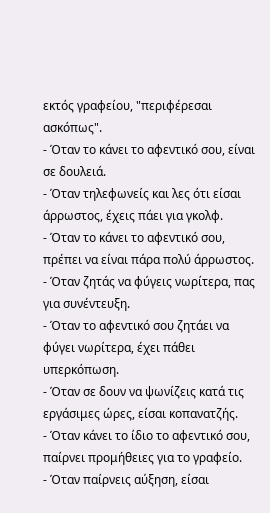εκτός γραφείου, "περιφέρεσαι ασκόπως".
- Όταν το κάνει το αφεντικό σου, είναι σε δουλειά.
- Όταν τηλεφωνείς και λες ότι είσαι άρρωστος, έχεις πάει για γκολφ.
- Όταν το κάνει το αφεντικό σου, πρέπει να είναι πάρα πολύ άρρωστος.
- Όταν ζητάς να φύγεις νωρίτερα, πας για συνέντευξη.
- Όταν το αφεντικό σου ζητάει να φύγει νωρίτερα, έχει πάθει υπερκόπωση.
- Όταν σε δουν να ψωνίζεις κατά τις εργάσιμες ώρες, είσαι κοπανατζής.
- Όταν κάνει το ίδιο το αφεντικό σου, παίρνει προμήθειες για το γραφείο.
- Όταν παίρνεις αύξηση, είσαι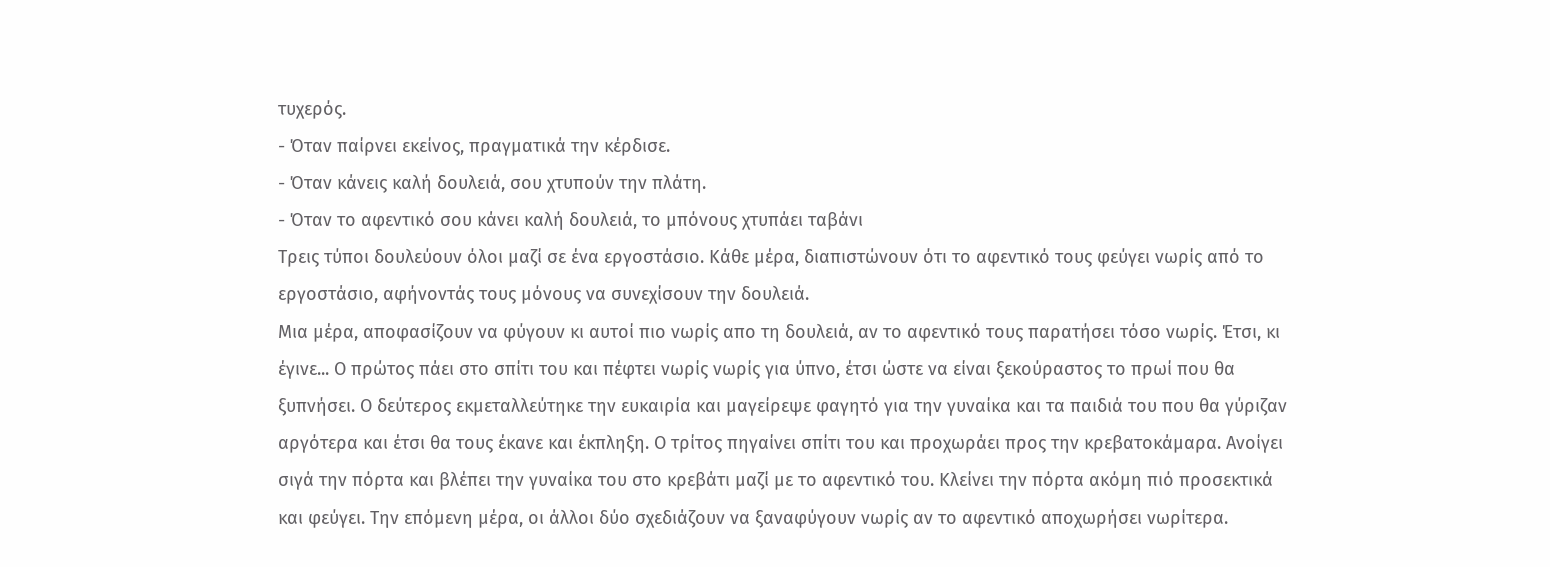τυχερός.
- Όταν παίρνει εκείνος, πραγματικά την κέρδισε.
- Όταν κάνεις καλή δουλειά, σου χτυπούν την πλάτη.
- Όταν το αφεντικό σου κάνει καλή δουλειά, το μπόνους χτυπάει ταβάνι
Τρεις τύποι δουλεύουν όλοι μαζί σε ένα εργοστάσιο. Κάθε μέρα, διαπιστώνουν ότι το αφεντικό τους φεύγει νωρίς από το εργοστάσιο, αφήνοντάς τους μόνους να συνεχίσουν την δουλειά.
Μια μέρα, αποφασίζουν να φύγουν κι αυτοί πιο νωρίς απο τη δουλειά, αν το αφεντικό τους παρατήσει τόσο νωρίς. Έτσι, κι έγινε... Ο πρώτος πάει στο σπίτι του και πέφτει νωρίς νωρίς για ύπνο, έτσι ώστε να είναι ξεκούραστος το πρωί που θα ξυπνήσει. Ο δεύτερος εκμεταλλεύτηκε την ευκαιρία και μαγείρεψε φαγητό για την γυναίκα και τα παιδιά του που θα γύριζαν αργότερα και έτσι θα τους έκανε και έκπληξη. Ο τρίτος πηγαίνει σπίτι του και προχωράει προς την κρεβατοκάμαρα. Ανοίγει σιγά την πόρτα και βλέπει την γυναίκα του στο κρεβάτι μαζί με το αφεντικό του. Κλείνει την πόρτα ακόμη πιό προσεκτικά και φεύγει. Την επόμενη μέρα, οι άλλοι δύο σχεδιάζουν να ξαναφύγουν νωρίς αν το αφεντικό αποχωρήσει νωρίτερα.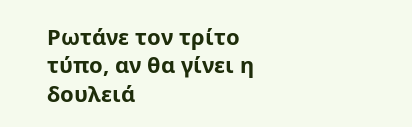Ρωτάνε τον τρίτο τύπο, αν θα γίνει η δουλειά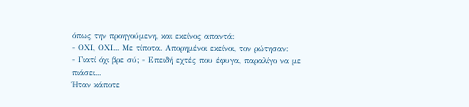όπως την προηγούμενη, και εκείνος απαντά:
- ΟΧΙ, ΟΧΙ... Με τίποτα. Απορημένοι εκείνοι, τον ρώτησαν:
- Γιατί όχι βρε σύ; - Επειδή εχτές που έφυγα, παραλίγο να με πιάσει...
Ήταν κάποτε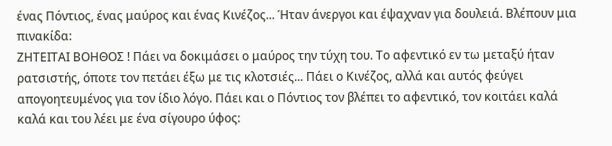ένας Πόντιος, ένας μαύρος και ένας Κινέζος... Ήταν άνεργοι και έψαχναν για δουλειά. Βλέπουν μια πινακίδα:
ΖΗΤΕΙΤΑΙ ΒΟΗΘΟΣ ! Πάει να δοκιμάσει ο μαύρος την τύχη του. Το αφεντικό εν τω μεταξύ ήταν ρατσιστής, όποτε τον πετάει έξω με τις κλοτσιές... Πάει ο Κινέζος, αλλά και αυτός φεύγει απογοητευμένος για τον ίδιο λόγο. Πάει και ο Πόντιος τον βλέπει το αφεντικό, τον κοιτάει καλά καλά και του λέει με ένα σίγουρο ύφος: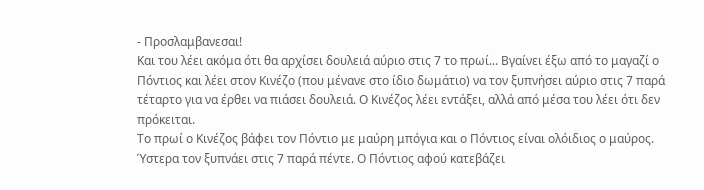- Προσλαμβανεσαι!
Και του λέει ακόμα ότι θα αρχίσει δουλειά αύριο στις 7 το πρωί... Βγαίνει έξω από το μαγαζί ο Πόντιος και λέει στον Κινέζο (που μένανε στο ίδιο δωμάτιο) να τον ξυπνήσει αύριο στις 7 παρά τέταρτο για να έρθει να πιάσει δουλειά. Ο Κινέζος λέει εντάξει, αλλά από μέσα του λέει ότι δεν πρόκειται.
Το πρωί ο Κινέζος βάφει τον Πόντιο με μαύρη μπόγια και ο Πόντιος είναι ολόιδιος ο μαύρος. Ύστερα τον ξυπνάει στις 7 παρά πέντε. Ο Πόντιος αφού κατεβάζει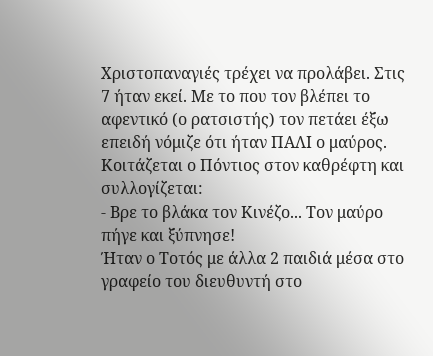Χριστοπαναγιές τρέχει να προλάβει. Στις 7 ήταν εκεί. Με το που τον βλέπει το αφεντικό (ο ρατσιστής) τον πετάει έξω επειδή νόμιζε ότι ήταν ΠΑΛΙ ο μαύρος. Κοιτάζεται ο Πόντιος στον καθρέφτη και συλλογίζεται:
- Βρε το βλάκα τον Κινέζο... Τον μαύρο πήγε και ξύπνησε!
Ήταν ο Τοτός με άλλα 2 παιδιά μέσα στο γραφείο του διευθυντή στο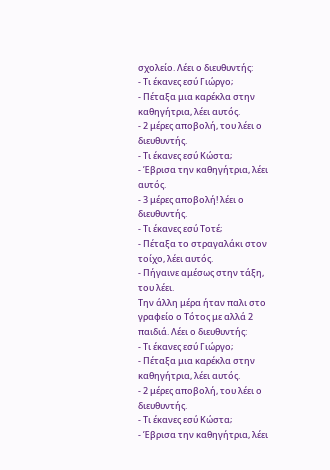σχολείο. Λέει ο διευθυντής:
- Τι έκανες εσύ Γιώργο;
- Πέταξα μια καρέκλα στην καθηγήτρια, λέει αυτός.
- 2 μέρες αποβολή, του λέει ο διευθυντής.
- Τι έκανες εσύ Κώστα;
- Έβρισα την καθηγήτρια, λέει αυτός.
- 3 μέρες αποβολή! λέει ο διευθυντής.
- Τι έκανες εσύ Τοτέ;
- Πέταξα το στραγαλάκι στον τοίχο, λέει αυτός.
- Πήγαινε αμέσως στην τάξη, του λέει.
Την άλλη μέρα ήταν παλι στο γραφείο ο Τότος με αλλά 2 παιδιά. Λέει ο διευθυντής:
- Τι έκανες εσύ Γιώργο;
- Πέταξα μια καρέκλα στην καθηγήτρια, λέει αυτός.
- 2 μέρες αποβολή, του λέει ο διευθυντής.
- Τι έκανες εσύ Κώστα;
- Έβρισα την καθηγήτρια, λέει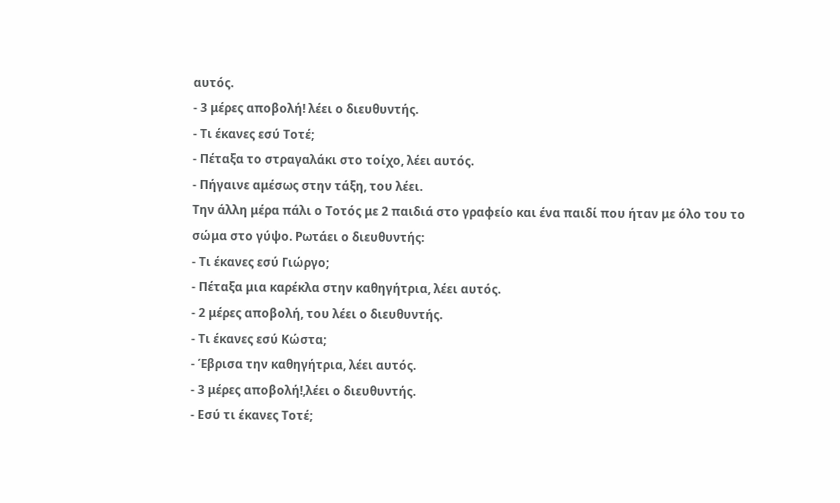αυτός.
- 3 μέρες αποβολή! λέει ο διευθυντής.
- Τι έκανες εσύ Τοτέ;
- Πέταξα το στραγαλάκι στο τοίχο, λέει αυτός.
- Πήγαινε αμέσως στην τάξη, του λέει.
Την άλλη μέρα πάλι ο Τοτός με 2 παιδιά στο γραφείο και ένα παιδί που ήταν με όλο του το σώμα στο γύψο. Ρωτάει ο διευθυντής:
- Τι έκανες εσύ Γιώργο;
- Πέταξα μια καρέκλα στην καθηγήτρια, λέει αυτός.
- 2 μέρες αποβολή, του λέει ο διευθυντής.
- Τι έκανες εσύ Κώστα;
- Έβρισα την καθηγήτρια, λέει αυτός.
- 3 μέρες αποβολή!,λέει ο διευθυντής.
- Εσύ τι έκανες Τοτέ;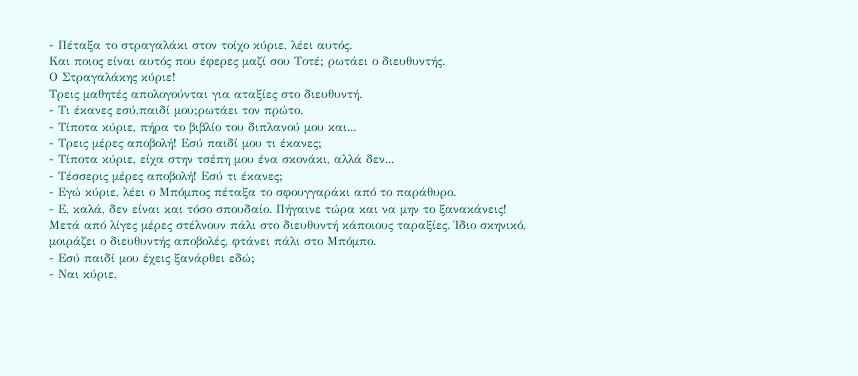- Πέταξα το στραγαλάκι στον τοίχο κύριε, λέει αυτός.
Και ποιος είναι αυτός που έφερες μαζί σου Τοτέ; ρωτάει ο διευθυντής.
Ο Στραγαλάκης κύριε!
Τρεις μαθητές απολογούνται για αταξίες στο διευθυντή.
- Τι έκανες εσύ,παιδί μου;ρωτάει τον πρώτο.
- Τίποτα κύριε, πήρα το βιβλίο του διπλανού μου και...
- Τρεις μέρες αποβολή! Εσύ παιδί μου τι έκανες;
- Τίποτα κύριε, είχα στην τσέπη μου ένα σκονάκι, αλλά δεν...
- Τέσσερις μέρες αποβολή! Εσύ τι έκανες;
- Εγώ κύριε, λέει ο Μπόμπος πέταξα το σφουγγαράκι από το παράθυρο.
- Ε, καλά, δεν είναι και τόσο σπουδαίο. Πήγαινε τώρα και να μην το ξανακάνεις!
Μετά από λίγες μέρες στέλνουν πάλι στο διευθυντή κάποιους ταραξίες. Ίδιο σκηνικό, μοιράζει ο διευθυντής αποβολές, φτάνει πάλι στο Μπόμπο.
- Εσύ παιδί μου έχεις ξανάρθει εδώ;
- Ναι κύριε,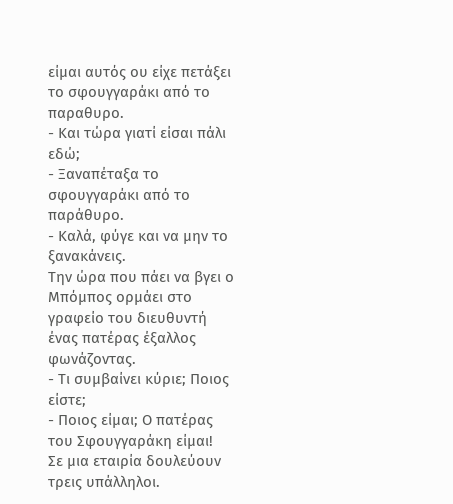είμαι αυτός ου είχε πετάξει το σφουγγαράκι από το παραθυρο.
- Και τώρα γιατί είσαι πάλι εδώ;
- Ξαναπέταξα το σφουγγαράκι από το παράθυρο.
- Καλά, φύγε και να μην το ξανακάνεις.
Την ώρα που πάει να βγει ο Μπόμπος ορμάει στο γραφείο του διευθυντή ένας πατέρας έξαλλος φωνάζοντας.
- Τι συμβαίνει κύριε; Ποιος είστε;
- Ποιος είμαι; Ο πατέρας του Σφουγγαράκη είμαι!
Σε μια εταιρία δουλεύουν τρεις υπάλληλοι.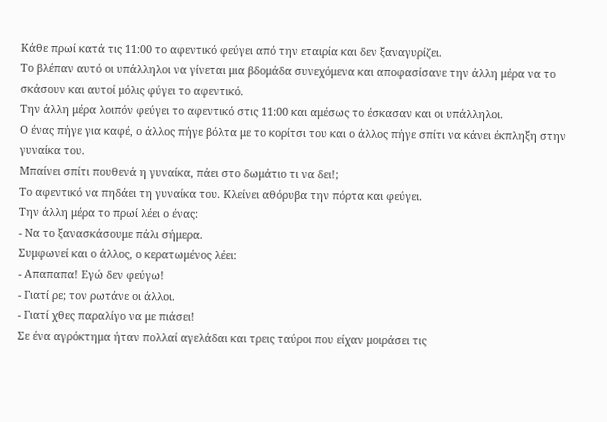Κάθε πρωί κατά τις 11:00 το αφεντικό φεύγει από την εταιρία και δεν ξαναγυρίζει.
Το βλέπαν αυτό οι υπάλληλοι να γίνεται μια βδομάδα συνεχόμενα και αποφασίσανε την άλλη μέρα να το σκάσουν και αυτοί μόλις φύγει το αφεντικό.
Την άλλη μέρα λοιπόν φεύγει το αφεντικό στις 11:00 και αμέσως το έσκασαν και οι υπάλληλοι.
Ο ένας πήγε για καφέ, ο άλλος πήγε βόλτα με το κορίτσι του και ο άλλος πήγε σπίτι να κάνει έκπληξη στην γυναίκα του.
Μπαίνει σπίτι πουθενά η γυναίκα, πάει στο δωμάτιο τι να δει!;
Το αφεντικό να πηδάει τη γυναίκα του. Κλείνει αθόρυβα την πόρτα και φεύγει.
Την άλλη μέρα το πρωί λέει ο ένας:
- Να το ξανασκάσουμε πάλι σήμερα.
Συμφωνεί και ο άλλος, ο κερατωμένος λέει:
- Απαπαπα! Εγώ δεν φεύγω!
- Γιατί ρε; τον ρωτάνε οι άλλοι.
- Γιατί χθες παραλίγο να με πιάσει!
Σε ένα αγρόκτημα ήταν πολλαί αγελάδαι και τρεις ταύροι που είχαν μοιράσει τις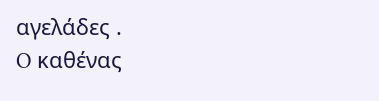αγελάδες .
O καθένας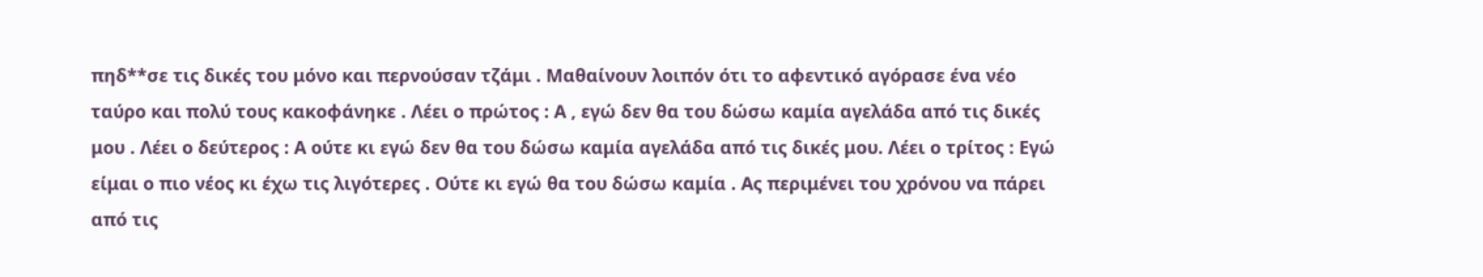πηδ**σε τις δικές του μόνο και περνούσαν τζάμι . Μαθαίνουν λοιπόν ότι το αφεντικό αγόρασε ένα νέο ταύρο και πολύ τους κακοφάνηκε . Λέει ο πρώτος : Α , εγώ δεν θα του δώσω καμία αγελάδα από τις δικές μου . Λέει ο δεύτερος : Α ούτε κι εγώ δεν θα του δώσω καμία αγελάδα από τις δικές μου. Λέει ο τρίτος : Εγώ είμαι ο πιο νέος κι έχω τις λιγότερες . Ούτε κι εγώ θα του δώσω καμία . Ας περιμένει του χρόνου να πάρει από τις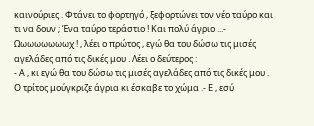καινούριες . Φτάνει το φορτηγό , ξεφορτώνει τον νέο ταύρο και τι να δουν ; Ένα ταύρο τεράστιο ! Και πολύ άγριο ...- Ωωωωωωωωχ ! , λέει ο πρώτος , εγώ θα του δώσω τις μισές αγελάδες από τις δικές μου . Λέει ο δεύτερος :
- Α , κι εγώ θα του δώσω τις μισές αγελάδες από τις δικές μου . Ο τρίτος μούγκριζε άγρια κι έσκαβε το χώμα .- Ε , εσύ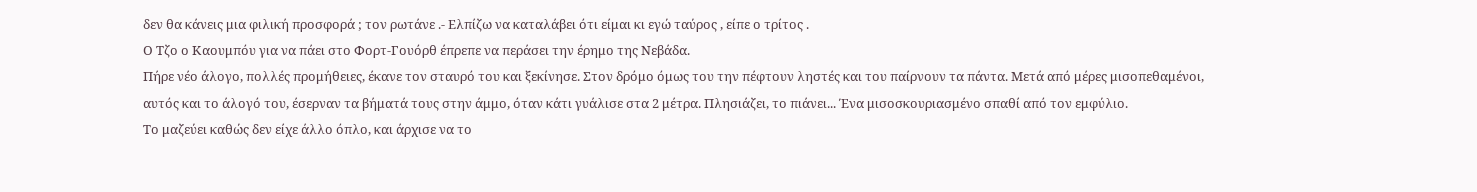δεν θα κάνεις μια φιλική προσφορά ; τον ρωτάνε .- Ελπίζω να καταλάβει ότι είμαι κι εγώ ταύρος , είπε ο τρίτος .
Ο Τζο ο Καουμπόυ για να πάει στο Φορτ-Γουόρθ έπρεπε να περάσει την έρημο της Νεβάδα.
Πήρε νέο άλογο, πολλές προμήθειες, έκανε τον σταυρό του και ξεκίνησε. Στον δρόμο όμως του την πέφτουν ληστές και του παίρνουν τα πάντα. Μετά από μέρες μισοπεθαμένοι, αυτός και το άλογό του, έσερναν τα βήματά τους στην άμμο, όταν κάτι γυάλισε στα 2 μέτρα. Πλησιάζει, το πιάνει... Ένα μισοσκουριασμένο σπαθί από τον εμφύλιο.
Το μαζεύει καθώς δεν είχε άλλο όπλο, και άρχισε να το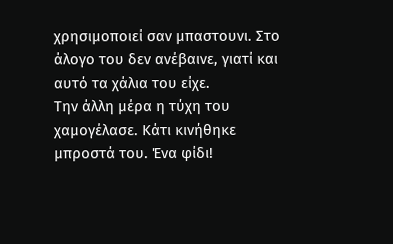χρησιμοποιεί σαν μπαστουνι. Στο άλογο του δεν ανέβαινε, γιατί και αυτό τα χάλια του είχε.
Την άλλη μέρα η τύχη του χαμογέλασε. Κάτι κινήθηκε μπροστά του. Ένα φίδι!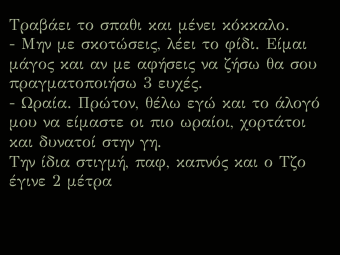Τραβάει το σπαθι και μένει κόκκαλο.
- Μην με σκοτώσεις, λέει το φίδι. Είμαι μάγος και αν με αφήσεις να ζήσω θα σου πραγματοποιήσω 3 ευχές.
- Ωραία. Πρώτον, θέλω εγώ και το άλογό μου να είμαστε οι πιο ωραίοι, χορτάτοι και δυνατοί στην γη.
Την ίδια στιγμή, παφ, καπνός και ο Τζο έγινε 2 μέτρα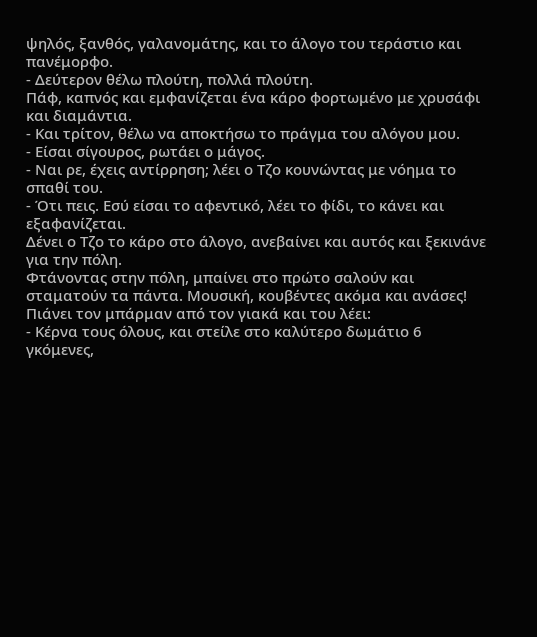ψηλός, ξανθός, γαλανομάτης, και το άλογο του τεράστιο και πανέμορφο.
- Δεύτερον θέλω πλούτη, πολλά πλούτη.
Πάφ, καπνός και εμφανίζεται ένα κάρο φορτωμένο με χρυσάφι και διαμάντια.
- Και τρίτον, θέλω να αποκτήσω το πράγμα του αλόγου μου.
- Είσαι σίγουρος, ρωτάει ο μάγος.
- Ναι ρε, έχεις αντίρρηση; λέει ο Τζο κουνώντας με νόημα το σπαθί του.
- Ότι πεις. Εσύ είσαι το αφεντικό, λέει το φίδι, το κάνει και εξαφανίζεται.
Δένει ο Τζο το κάρο στο άλογο, ανεβαίνει και αυτός και ξεκινάνε για την πόλη.
Φτάνοντας στην πόλη, μπαίνει στο πρώτο σαλούν και σταματούν τα πάντα. Μουσική, κουβέντες ακόμα και ανάσες!
Πιάνει τον μπάρμαν από τον γιακά και του λέει:
- Κέρνα τους όλους, και στείλε στο καλύτερο δωμάτιο 6 γκόμενες,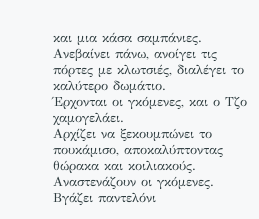και μια κάσα σαμπάνιες.
Ανεβαίνει πάνω, ανοίγει τις πόρτες με κλωτσιές, διαλέγει το καλύτερο δωμάτιο.
Έρχονται οι γκόμενες, και ο Τζο χαμογελάει.
Αρχίζει να ξεκουμπώνει το πουκάμισο, αποκαλύπτοντας θώρακα και κοιλιακούς. Αναστενάζουν οι γκόμενες.
Βγάζει παντελόνι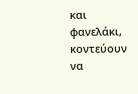και φανελάκι, κοντεύουν να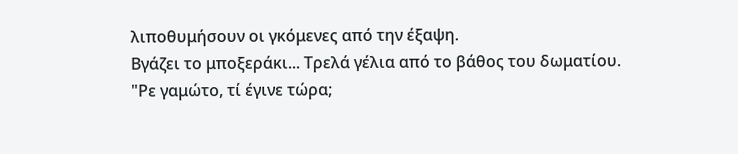λιποθυμήσουν οι γκόμενες από την έξαψη.
Βγάζει το μποξεράκι... Τρελά γέλια από το βάθος του δωματίου.
"Ρε γαμώτο, τί έγινε τώρα;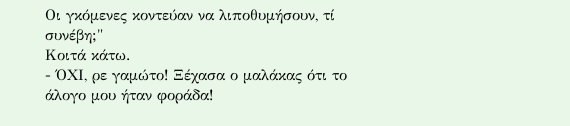Οι γκόμενες κοντεύαν να λιποθυμήσουν, τί συνέβη;"
Κοιτά κάτω.
- ΌΧΙ, ρε γαμώτο! Ξέχασα ο μαλάκας ότι το άλογο μου ήταν φοράδα!